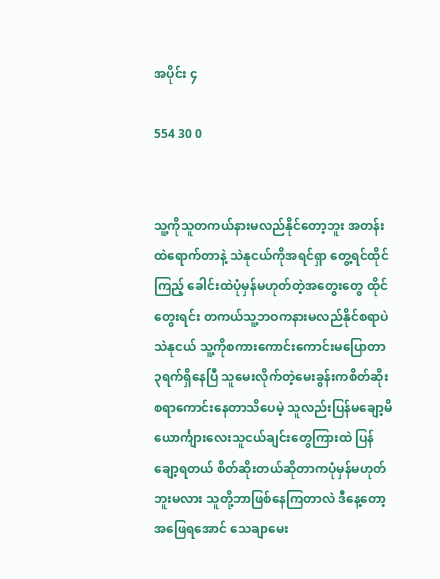အပိုင်း ၄

554 30 0


သူ့ကိုသူတကယ်နားမလည်နိုင်တော့ဘူး အတန်းထဲရောက်တာနဲ့ သဲနုငယ်ကိုအရင်ရှာ တွေ့ရင်ထိုင်ကြည့် ခေါင်းထဲပုံမှန်မဟုတ်တဲ့အတွေးတွေ ထိုင်တွေးရင်း တကယ်သူ့ဘဝကနားမလည်နိုင်စရာပဲ
သဲနုငယ် သူ့ကိုစကားကောင်းကောင်းမပြောတာ ၃ရက်ရှိနေပြီ သူမေးလိုက်တဲ့မေးခွန်းကစိတ်ဆိုးစရာကောင်းနေတာသိပေမဲ့ သူလည်းပြန်မချော့မိ
ယောင်္ကျားလေးသူငယ်ချင်းတွေကြားထဲ ပြန်ချော့ရတယ် စိတ်ဆိုးတယ်ဆိုတာကပုံမှန်မဟုတ်ဘူးမလား သူတို့ဘာဖြစ်နေကြတာလဲ ဒီနေ့တော့အဖြေရအောင် သေချာမေး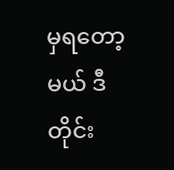မှရတော့မယ် ဒီတိုင်း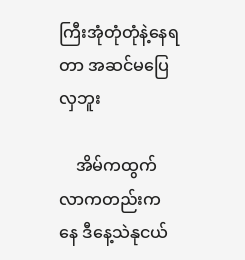ကြီးအုံတုံတုံနဲ့နေရတာ အဆင်မပြေလှဘူး

    အိမ်ကထွက်လာကတည်းကနေ ဒီနေ့သဲနုငယ်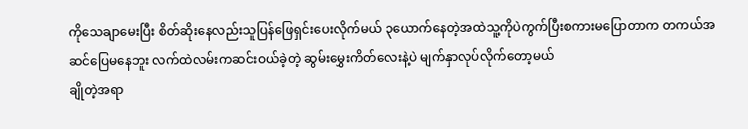ကိုသေချာမေးပြီး စိတ်ဆိုးနေလည်းသူပြန်ဖြေရှင်းပေးလိုက်မယ် ၃ယောက်နေတဲ့အထဲသူ့ကိုပဲကွက်ပြီးစကားမပြောတာက တကယ်အဆင်ပြေမနေဘူး လက်ထဲလမ်းကဆင်းဝယ်ခဲ့တဲ့ ဆွမ်းမွှေးကိတ်လေးနဲ့ပဲ မျက်နှာလုပ်လိုက်တော့မယ်
ချိုတဲ့အရာ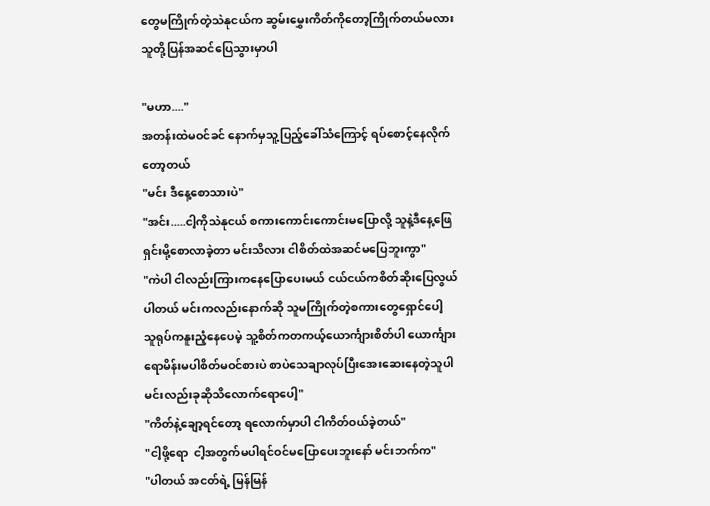တွေမကြိုက်တဲ့သဲနုငယ်က ဆွမ်းမွှေးကိတ်ကိုတော့ကြိုက်တယ်မလား သူတို့ပြန်အဆင်ပြေသွားမှာပါ

"မဟာ...."
အတန်းထဲမဝင်ခင် နောက်မှသူ့ပြည့်ခေါ်သံကြောင့် ရပ်စောင့်နေလိုက်တော့တယ်
"မင်း ဒီနေ့စောသားပဲ"
"အင်း.....ငါ့ကိုသဲနုငယ် စကားကောင်းကောင်းမပြောလို့ သူနဲ့ဒီနေ့ဖြေရှင်းမို့စောလာခဲ့တာ မင်းသိလား ငါစိတ်ထဲအဆင်မပြေဘူးကွာ"
"ကဲပါ ငါလည်းကြားကနေပြောပေးမယ် ငယ်ငယ်ကစိတ်ဆိုးပြေလွယ်ပါတယ် မင်းကလည်းနောက်ဆို သူမကြိုက်တဲ့စကားတွေရှောင်ပေါ့
သူရုပ်ကနူးညံ့နေပေမဲ့ သူ့စိတ်ကတကယ့်ယောင်္ကျားစိတ်ပါ ယောင်္ကျားရောမိန်းမပါစိတ်မဝင်စားပဲ စာပဲသေချာလုပ်ပြီးအေးဆေးနေတဲ့သူပါ မင်းလည်းခုဆိုသိလောက်ရောပေါ့"
"ကိတ်နဲ့ချော့ရင်တော့ ရလောက်မှာပါ ငါကိတ်ဝယ်ခဲ့တယ်"
"ငါ့ဖို့ရော  ငါ့အတွက်မပါရင်ဝင်မပြောပေးဘူးနော် မင်းဘက်က"
"ပါတယ် အငတ်ရဲ့ မြန်မြန်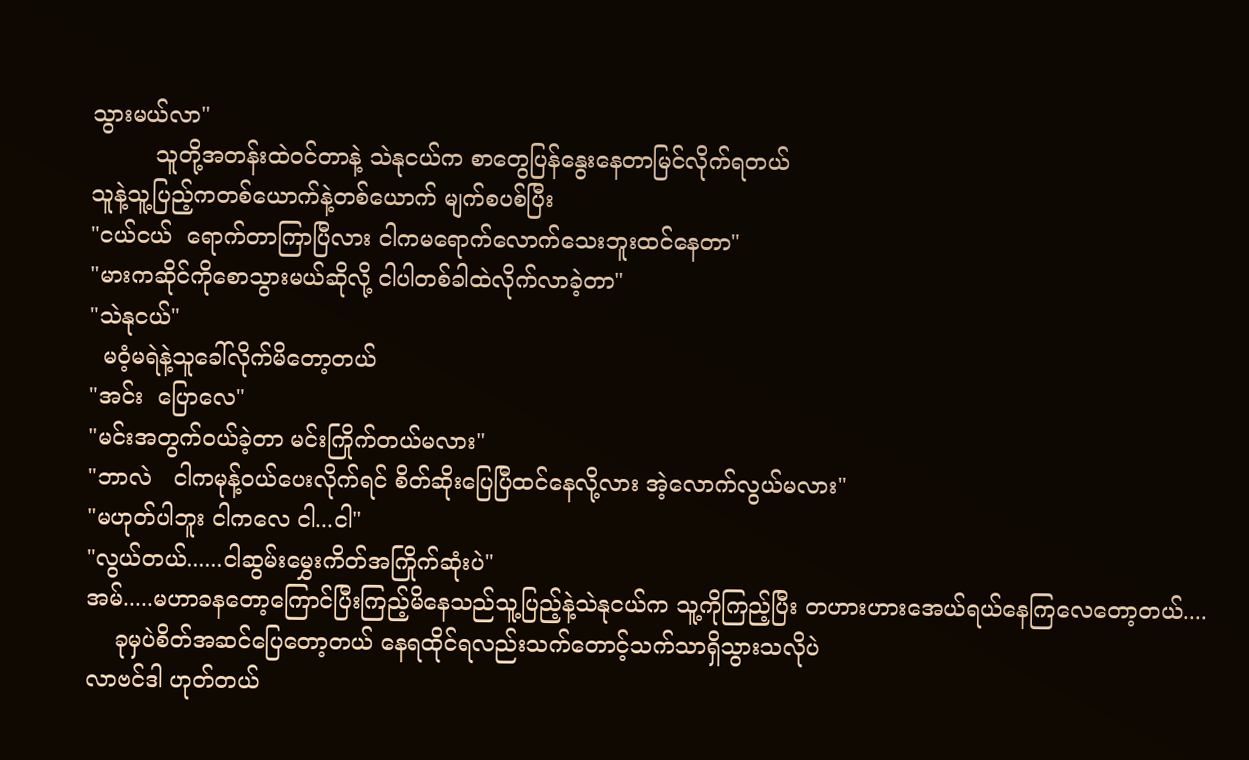သွားမယ်လာ"
         သူတို့အတန်းထဲဝင်တာနဲ့ သဲနုငယ်က စာတွေပြန်နွေးနေတာမြင်လိုက်ရတယ်
သူနဲ့သူ့ပြည့်ကတစ်ယောက်နဲ့တစ်ယောက် မျက်စပစ်ပြီး
"ငယ်ငယ်  ရောက်တာကြာပြီလား ငါကမရောက်လောက်သေးဘူးထင်နေတာ"
"မားကဆိုင်ကိုစောသွားမယ်ဆိုလို့ ငါပါတစ်ခါထဲလိုက်လာခဲ့တာ"
"သဲနုငယ်"
  မဝံ့မရဲနဲ့သူခေါ်လိုက်မိတော့တယ်
"အင်း  ပြောလေ"
"မင်းအတွက်ဝယ်ခဲ့တာ မင်းကြိုက်တယ်မလား"
"ဘာလဲ   ငါကမုန့်ဝယ်ပေးလိုက်ရင် စိတ်ဆိုးပြေပြီထင်နေလို့လား အဲ့လောက်လွယ်မလား"
"မဟုတ်ပါဘူး ငါကလေ ငါ...ငါ"
"လွယ်တယ်......ငါဆွမ်းမွှေးကိတ်အကြိုက်ဆုံးပဲ"
အမ်.....မဟာခနတော့ကြောင်ပြီးကြည့်မိနေသည်သူ့ပြည့်နဲ့သဲနုငယ်က သူ့ကိုကြည့်ပြီး တဟားဟားအေယ်ရယ်နေကြလေတော့တယ်....
    ခုမှပဲစိတ်အဆင်ပြေတော့တယ် နေရထိုင်ရလည်းသက်တောင့်သက်သာရှိသွားသလိုပဲ
လာဗင်ဒါ ဟုတ်တယ်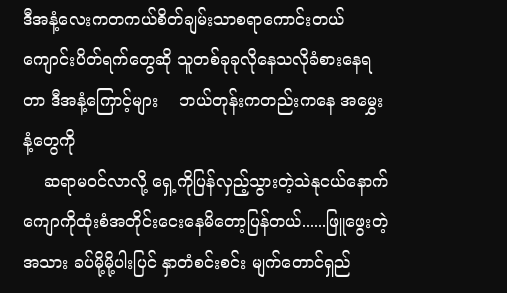ဒီအနံ့လေးကတကယ်စိတ်ချမ်းသာစရာကောင်းတယ် ကျောင်းပိတ်ရက်တွေဆို သူတစ်ခုခုလိုနေသလိုခံစားနေရတာ ဒီအနံ့ကြောင့်များ    ဘယ်တုန်းကတည်းကနေ အမွှေးနံ့တွေကို
    ဆရာမဝင်လာလို့ ရှေ့ကိုပြန်လှည့်သွားတဲ့သဲနုငယ်နောက်ကျောကိုထုံးစံအတိုင်းငေးနေမိတော့ပြန်တယ်......ဖြူဖွေးတဲ့အသား ခပ်မို့မို့ပါးပြင် နှာတံစင်းစင်း မျက်တောင်ရှည်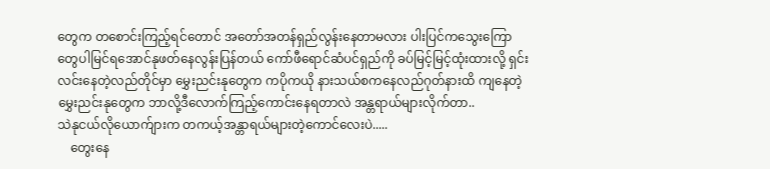တွေက တစောင်းကြည့်ရင်တောင် အတော်အတန်ရှည်လွန်းနေတာမလား ပါးပြင်ကသွေးကြောတွေပါမြင်ရအောင်နုဖတ်နေလွန်းပြန်တယ် ကော်ဖီရောင်ဆံပင်ရှည်ကို ခပ်မြင့်မြင့်ထုံးထားလို့ ရှင်းလင်းနေတဲ့လည်တိုင်မှာ မွှေးညင်းနုတွေက ကပိုကယို နားသယ်စကနေလည်ဂုတ်နားထိ ကျနေတဲ့မွှေးညင်းနုတွေက ဘာလို့ဒီလောက်ကြည့်ကောင်းနေရတာလဲ အန္တရာယ်များလိုက်တာ..
သဲနုငယ်လိုယောက်ျားက တကယ့်အန္တာရယ်များတဲ့ကောင်လေးပဲ.....
    တွေးနေ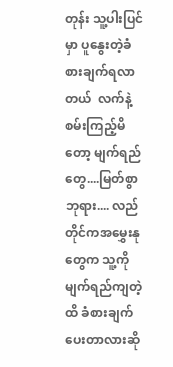တုန်း သူ့ပါးပြင်မှာ ပူနွေးတဲ့ခံစားချက်ရလာတယ်  လက်နဲ့စမ်းကြည့်မိတော့ မျက်ရည်တွေ....မြတ်စွာဘုရား.... လည်တိုင်ကအမွှေးနုတွေက သူ့ကိုမျက်ရည်ကျတဲ့ထိ ခံစားချက်ပေးတာလားဆို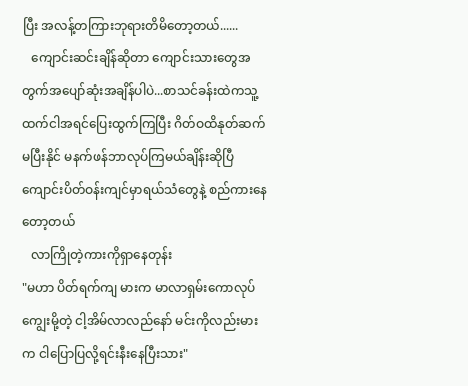ပြီး အလန့်တကြားဘုရားတိမိတော့တယ်......
   ကျောင်းဆင်းချိန်ဆိုတာ ကျောင်းသားတွေအတွက်အပျော်ဆုံးအချိန်ပါပဲ...စာသင်ခန်းထဲကသူ့ထက်ငါအရင်ပြေးထွက်ကြပြီး ဂိတ်ဝထိနုတ်ဆက်မပြီးနိုင် မနက်ဖန်ဘာလုပ်ကြမယ်ချိန်းဆိုပြီ ကျောင်းပိတ်ဝန်းကျင်မှာရယ်သံတွေနဲ့ စည်ကားနေတော့တယ်
   လာကြိုတဲ့ကားကိုရှာနေတုန်း
"မဟာ ပိတ်ရက်ကျ မားက မာလာရှမ်းကောလုပ်ကျွေးမို့တဲ့ ငါ့အိမ်လာလည်နော် မင်းကိုလည်းမားက ငါပြောပြလို့ရင်းနီးနေပြီးသား"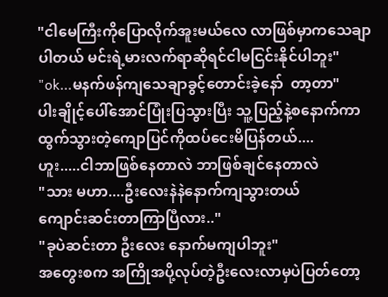"ငါမေကြီးကိုပြောလိုက်အူးမယ်လေ လာဖြစ်မှာကသေချာပါတယ် မင်းရဲ့မားလက်ရာဆိုရင်ငါမငြင်းနိုင်ပါဘူး"
"ok...မနက်ဖန်ကျသေချာခွင့်တောင်းခဲ့နော်  တာ့တာ"
ပါးချိုင့်ပေါ်အောင်ပြုံးပြသွားပြီး သူ့ပြည့်နဲ့စနောက်ကာထွက်သွားတဲ့ကျောပြင်ကိုထပ်ငေးမိပြန်တယ်....
ဟူး.....ငါဘာဖြစ်နေတာလဲ ဘာဖြစ်ချင်နေတာလဲ
"သား မဟာ....ဦးလေးနဲနဲနောက်ကျသွားတယ်
ကျောင်းဆင်းတာကြာပြီလား.."
"ခုပဲဆင်းတာ ဦးလေး နောက်မကျပါဘူး"
အတွေးစက အကြိုအပို့လုပ်တဲ့ဦးလေးလာမှပဲပြတ်တော့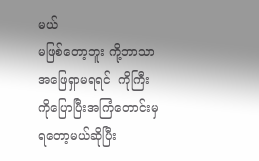မယ်
မဖြစ်တော့ဘူး ကို့ဘာသာအဖြေရှာမရရင်  ကိုကြီးကိုပြောပြီးအကြံတောင်းမှရတော့မယ်ဆိုပြီး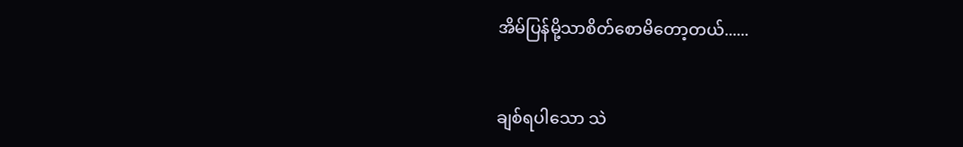အိမ်ပြန်မို့သာစိတ်စောမိတော့တယ်......


ချစ်ရပါသော သဲ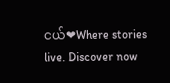ငယ်❤Where stories live. Discover now